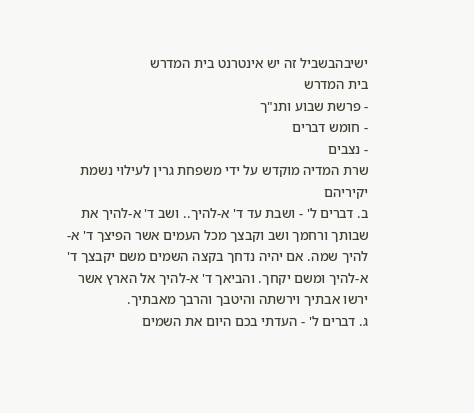ישיבהבשביל זה יש אינטרנט בית המדרש
בית המדרש
- פרשת שבוע ותנ"ך
- חומש דברים
- נצבים
שרת המדיה מוקדש על ידי משפחת גרין לעילוי נשמת יקיריהם
ב. דברים ל' - ושבת עד ד' א-להיך.. ושב ד' א-להיך את שבותך ורחמך ושב וקבצך מכל העמים אשר הפיצך ד' א-להיך שמה. אם יהיה נדחך בקצה השמים משם יקבצך ד' א-להיך ומשם יקחך. והביאך ד' א-להיך אל הארץ אשר ירשו אבתיך וירשתה והיטבך והרבך מאבתיך.
ג. דברים ל' - העדתי בכם היום את השמים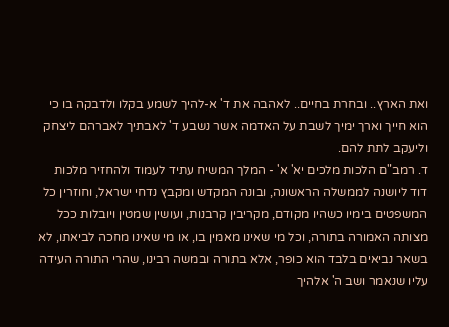ואת הארץ.. ובחרת בחיים.. לאהבה את ד' א-להיך לשמע בקלו ולדבקה בו כי הוא חייך וארך ימיך לשבת על האדמה אשר נשבע ד' לאבתיך לאברהם ליצחק וליעקב לתת להם.
ד. רמב"ם הלכות מלכים יא' א' - המלך המשיח עתיד לעמוד ולהחזיר מלכות דוד ליושנה לממשלה הראשונה, ובונה המקדש ומקבץ נדחי ישראל, וחוזרין כל המשפטים בימיו כשהיו מקודם, מקריבין קרבנות, ועושין שמטין ויובלות ככל מצותה האמורה בתורה, וכל מי שאינו מאמין בו, או מי שאינו מחכה לביאתו, לא בשאר נביאים בלבד הוא כופר, אלא בתורה ובמשה רבינו, שהרי התורה העידה עליו שנאמר ושב ה' אלהיך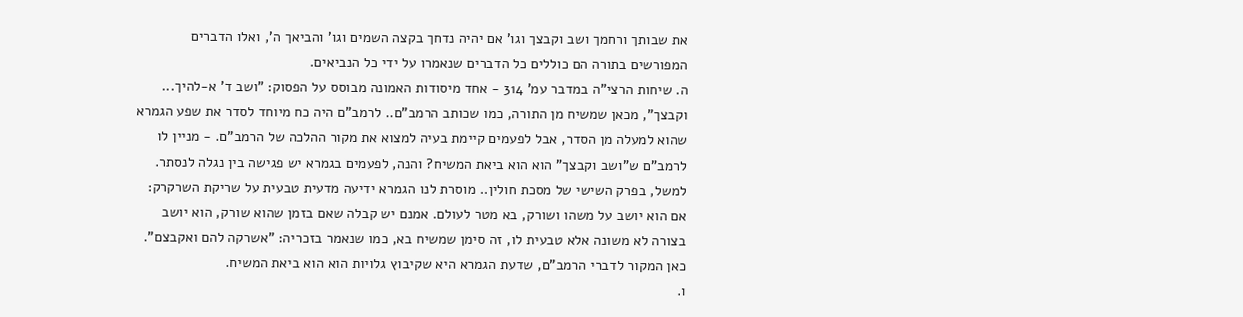את שבותך ורחמך ושב וקבצך וגו' אם יהיה נדחך בקצה השמים וגו' והביאך ה', ואלו הדברים המפורשים בתורה הם כוללים כל הדברים שנאמרו על ידי כל הנביאים.
ה. שיחות הרצי"ה במדבר עמ' 314 - אחד מיסודות האמונה מבוסס על הפסוק: "ושב ד' א-להיך... וקבצך", מכאן שמשיח מן התורה, כמו שכותב הרמב"ם.. לרמב"ם היה כח מיוחד לסדר את שפע הגמרא שהוא למעלה מן הסדר, אבל לפעמים קיימת בעיה למצוא את מקור ההלכה של הרמב"ם. - מניין לו לרמב"ם ש"ושב וקבצך" הוא הוא ביאת המשיח? והנה, לפעמים בגמרא יש פגישה בין נגלה לנסתר. למשל, בפרק השישי של מסכת חולין.. מוסרת לנו הגמרא ידיעה מדעית טבעית על שריקת השרקרק: אם הוא יושב על משהו ושורק, בא מטר לעולם. אמנם יש קבלה שאם בזמן שהוא שורק, הוא יושב בצורה לא משונה אלא טבעית לו, זה סימן שמשיח בא, כמו שנאמר בזכריה: "אשרקה להם ואקבצם". כאן המקור לדברי הרמב"ם, שדעת הגמרא היא שקיבוץ גלויות הוא הוא ביאת המשיח.
ו.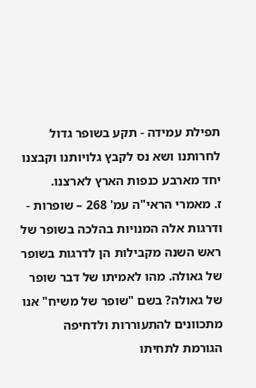תפילת עמידה - תקע בשופר גדול לחרותנו ושא נס לקבץ גלויותנו וקבצנו יחד מארבע כנפות הארץ לארצנו.
ז. מאמרי הראי"ה עמ' 268 – שופרות - ודרגות אלה המנויות בהלכה בשופר של ראש השנה מקבילות הן לדרגות בשופר של גאולה. מהו לאמיתו של דבר שופר של גאולה? בשם "שופר של משיח" אנו מתכוונים להתעוררות ולדחיפה הגורמת לתחיתו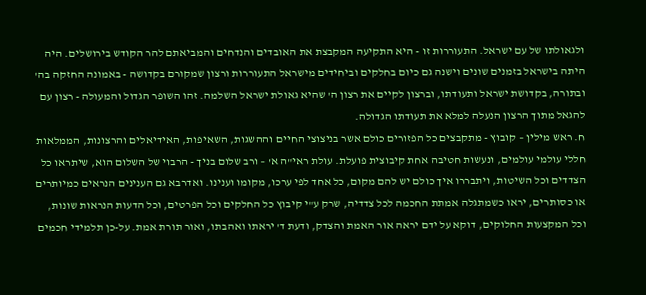ולגאולתו של עם ישראל. התעוררות זו - היא התקיעה המקבצת את האובדים והנדחים והמביאתם להר הקודש בירושלים. היה היתה בישראל בזמנים שונים וישנה גם כיום בחלקים וביחידים מישראל התעוררות ורצון שמקורם בקדושה - באמונה החזקה בה' ובתורה, בקדושת ישראל ותעודתו, וברצון לקיים את רצון ה' שהיא גאולת ישראל השלמה. זהו השופר הגדול והמעולה - רצון עם להגאל מתוך הרצון הנעלה למלא את תעודתו הגדולה.
ח. ראש מילין – קובוץ - מתקבצים כל הפזורים כולם אשר בניצוצי החיים וההשגות, השאיפות, האידיאלים והרצונות, הממלאות חללי עולמי עולמים, ונעשות חטיבה אחת קיבוצית פועלת. עולת ראי"ה א' – ורב שלום בניך - הרבוי של השלום הוא, שיתראו כל הצדדים וכל השיטות, ויתבררו איך כולם יש להם מקום, כל אחד לפי ערכו, מקומו וענינו. ואדרבא גם הענינים הנראים כמיותרים או כסותרים, יראו כשמתגלה אמתת החכמה לכל צדדיה, שרק ע"י קיבוץ כל החלקים וכל הפרטים, וכל הדעות הנראות שונות, וכל המקצעות החלוקים, דוקא על ידם יראה אור האמת והצדק, ודעת ד' יראתו ואהבתו, ואור תורת אמת. על-כן תלמידי חכמים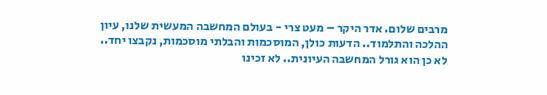מרבים שלום. אדר היקר – מעט צרי - בעולם המחשבה המעשית שלנו, עיון ההלכה והתלמוד.. הדעות כולן, המוסכמות והבלתי מוסכמות, נקבצו יחד.. לא כן הוא גורל המחשבה העיונית.. לא זכינו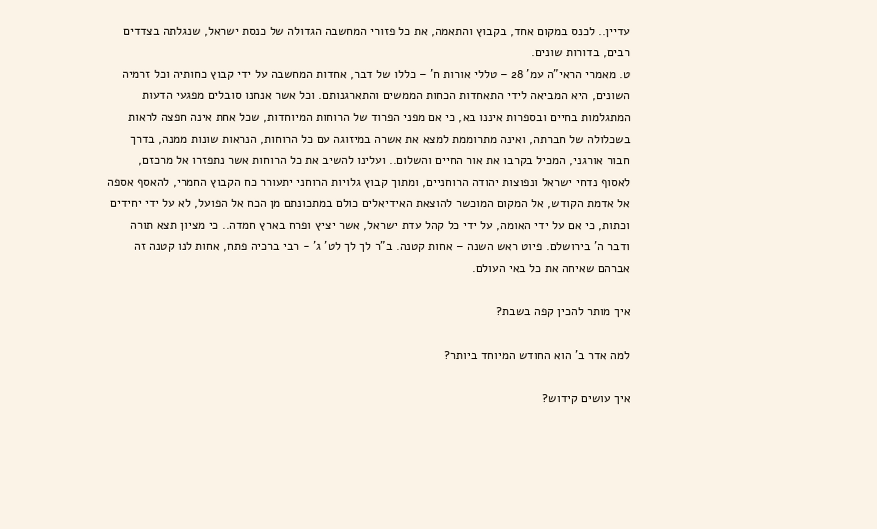עדיין.. לכנס במקום אחד, בקבוץ והתאמה, את כל פזורי המחשבה הגדולה של כנסת ישראל, שנגלתה בצדדים רבים, בדורות שונים.
ט. מאמרי הראי"ה עמ' 28 – טללי אורות ח' – כללו של דבר, אחדות המחשבה על ידי קבוץ כחותיה וכל זרמיה השונים, היא המביאה לידי התאחדות הכחות הממשים והתארגנותם. וכל אשר אנחנו סובלים מפגעי הדעות המתגלמות בחיים ובספרות איננו בא, כי אם מפני הפרוד של הרוחות המיוחדות, שכל אחת אינה חפצה לראות בשכלולה של חברתה, ואינה מתרוממת למצא את אשרה במיזוגה עם כל הרוחות, הנראות שונות ממנה, בדרך חבור אורגני, המכיל בקרבו את אור החיים והשלום.. ועלינו להשיב את כל הרוחות אשר נתפזרו אל מרכזם, לאסוף נדחי ישראל ונפוצות יהודה הרוחניים, ומתוך קבוץ גלויות הרוחני יתעורר כח הקבוץ החמרי, להאסף אספה אל אדמת הקודש, אל המקום המוכשר להוצאת האידיאלים כולם במתכונתם מן הכח אל הפועל, לא על ידי יחידים וכתות, כי אם על ידי האומה, על ידי כל קהל עדת ישראל, אשר יציץ ופרח בארץ חמדה.. כי מציון תצא תורה ודבר ה' בירושלם. פיוט ראש השנה – אחות קטנה. ב"ר לך לך לט' ג' - רבי ברכיה פתח, אחות לנו קטנה זה אברהם שאיחה את כל באי העולם.

איך מותר להכין קפה בשבת?

למה אדר ב' הוא החודש המיוחד ביותר?

איך עושים קידוש?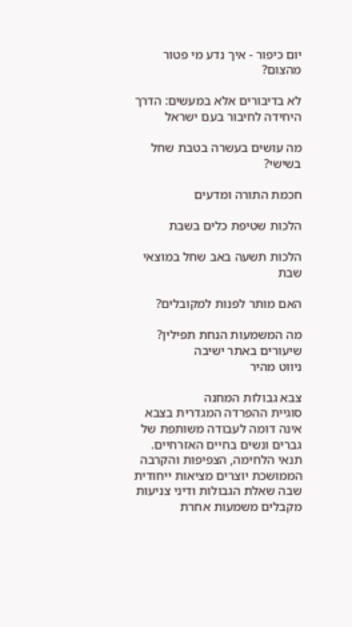יום כיפור - איך נדע מי פטור מהצום?

לא בדיבורים אלא במעשים: הדרך היחידה לחיבור בעם ישראל

מה עושים בעשרה בטבת שחל בשישי?

חכמת התורה ומדעים

הלכות שטיפת כלים בשבת

הלכות תשעה באב שחל במוצאי שבת

האם מותר לפנות למקובלים?

מה המשמעות הנחת תפילין?
שיעורים באתר ישיבה
ניווט מהיר

צבא גבולות המחנה
סוגיית ההפרדה המגדרית בצבא אינה דומה לעבודה משותפת של גברים ונשים בחיים האזרחיים. תנאי הלחימה, הצפיפות והקרבה הממושכת יוצרים מציאות ייחודית שבה שאלת הגבולות ודיני צניעות מקבלים משמעות אחרת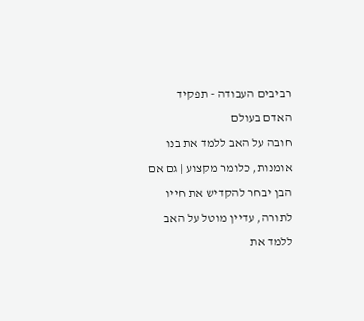רביבים העבודה - תפקיד האדם בעולם
חובה על האב ללמד את בנו אומנות, כלומר מקצוע | גם אם הבן יבחר להקדיש את חייו לתורה, עדיין מוטל על האב ללמד את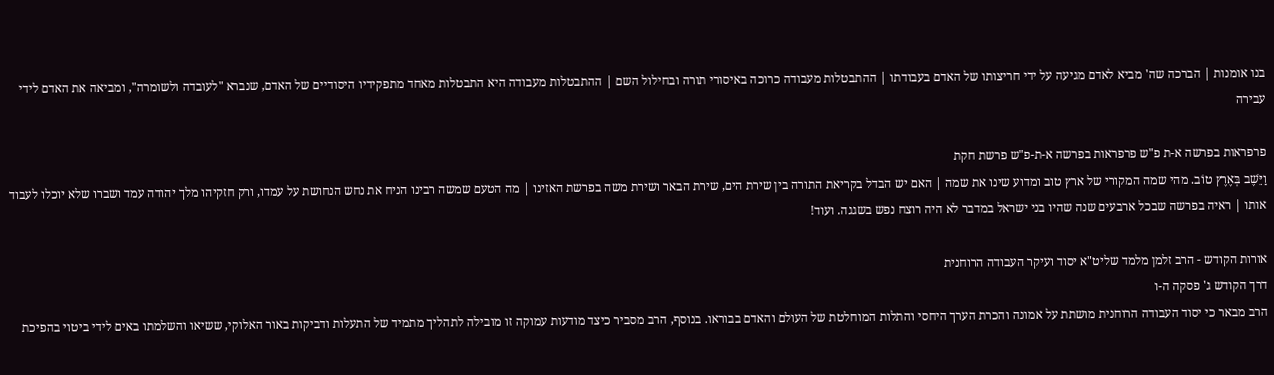בנו אומנות | הברכה שה' מביא לאדם מגיעה על ידי חריצותו של האדם בעבודתו | ההתבטלות מעבודה כרוכה באיסורי תורה ובחילול השם | ההתבטלות מעבודה היא התבטלות מאחד מתפקידיו היסודיים של האדם, שנברא "לעובדה ולשומרה", ומביאה את האדם לידי עבירה

פרפראות בפרשה א-ת פ"ש פרפראות בפרשה א-ת-פ"ש פרשת חקת
וַיֵּשֶׁב בְּאֶרֶץ טוֹב. מהי שמה המקורי של ארץ טוב ומדוע שינו את שמה | האם יש הבדל בקריאת התורה בין שירת הים, שירת הבאר ושירת משה בפרשת האזינו | מה הטעם שמשה רבינו הניח את נחש הנחושת על עמדו, ורק חזקיהו מלך יהודה עמד ושברו שלא יוכלו לעבוד אותו | ראיה בפרשה שבכל ארבעים שנה שהיו בני ישראל במדבר לא היה רוצח נפש בשגגה. ועוד!

אורות הקודש - הרב זלמן מלמד שליט"א יסוד ועיקר העבודה הרוחנית
דרך הקודש ג' פסקה ה-ו
הרב מבאר כי יסוד העבודה הרוחנית מושתת על אמונה והכרת הערך היחסי והתלות המוחלטת של העולם והאדם בבוראו. בנוסף, הרב מסביר כיצד מודעות עמוקה זו מובילה לתהליך מתמיד של התעלות ודביקות באור האלוקי, ששיאו והשלמתו באים לידי ביטוי בהפיכת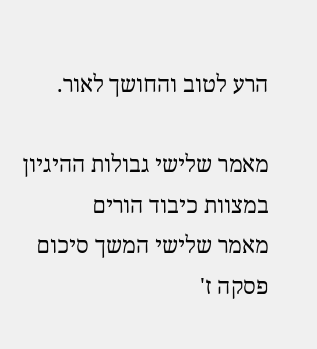הרע לטוב והחושך לאור.

מאמר שלישי גבולות ההיגיון במצוות כיבוד הורים
מאמר שלישי המשך סיכום פסקה ז'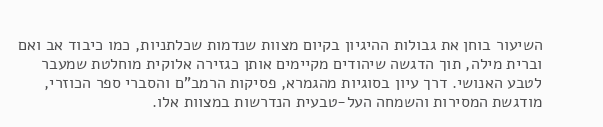השיעור בוחן את גבולות ההיגיון בקיום מצוות שנדמות שכלתניות, כמו כיבוד אב ואם וברית מילה, תוך הדגשה שיהודים מקיימים אותן כגזירה אלוקית מוחלטת שמעבר לטבע האנושי. דרך עיון בסוגיות מהגמרא, פסיקות הרמב"ם והסברי ספר הכוזרי, מודגשת המסירות והשמחה העל-טבעית הנדרשות במצוות אלו.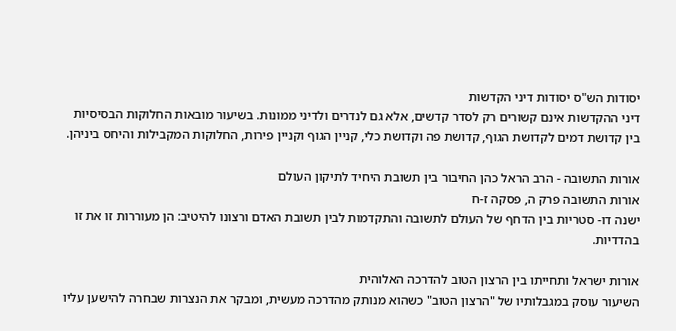יסודות הש"ס יסודות דיני הקדשות
דיני ההקדשות אינם קשורים רק לסדר קדשים, אלא גם לנדרים ולדיני ממונות. בשיעור מובאות החלוקות הבסיסיות בין קדושת דמים לקדושת הגוף, קדושת פה וקדושת כלי, קניין הגוף וקניין פירות, החלוקות המקבילות והיחס ביניהן.

אורות התשובה - הרב הראל כהן החיבור בין תשובת היחיד לתיקון העולם
אורות התשובה פרק ה, פסקה ז-ח
ישנה דו- סטריות בין הדחף של העולם לתשובה והתקדמות לבין תשובת האדם ורצונו להיטיב: הן מעוררות זו את זו בהדדיות.

אורות ישראל ותחייתו בין הרצון הטוב להדרכה האלוהית
השיעור עוסק במגבלותיו של "הרצון הטוב" כשהוא מנותק מהדרכה מעשית, ומבקר את הנצרות שבחרה להישען עליו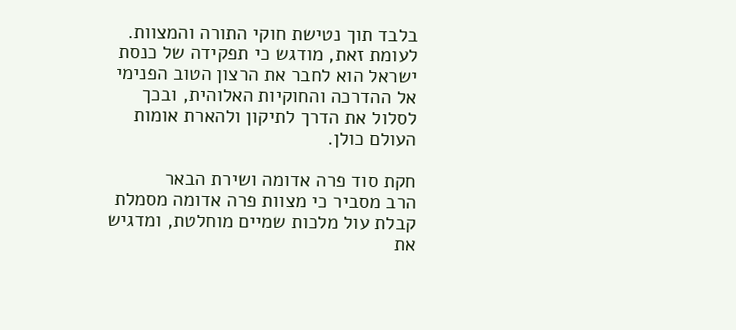בלבד תוך נטישת חוקי התורה והמצוות. לעומת זאת, מודגש כי תפקידה של כנסת ישראל הוא לחבר את הרצון הטוב הפנימי אל ההדרכה והחוקיות האלוהית, ובכך לסלול את הדרך לתיקון ולהארת אומות העולם כולן.

חקת סוד פרה אדומה ושירת הבאר
הרב מסביר כי מצוות פרה אדומה מסמלת קבלת עול מלכות שמיים מוחלטת, ומדגיש את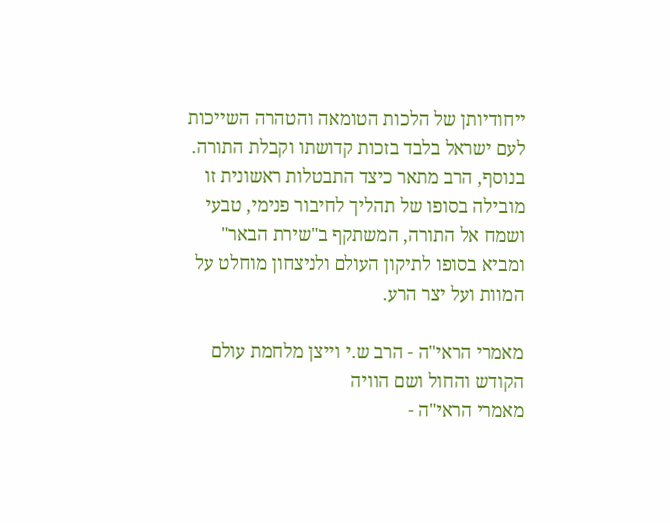ייחודיותן של הלכות הטומאה והטהרה השייכות לעם ישראל בלבד בזכות קדושתו וקבלת התורה. בנוסף, הרב מתאר כיצד התבטלות ראשונית זו מובילה בסופו של תהליך לחיבור פנימי, טבעי ושמח אל התורה, המשתקף ב"שירת הבאר" ומביא בסופו לתיקון העולם ולניצחון מוחלט על המוות ועל יצר הרע.

מאמרי הראי"ה - הרב ש.י וייצן מלחמת עולם הקודש והחול ושם הוויה
מאמרי הראי"ה -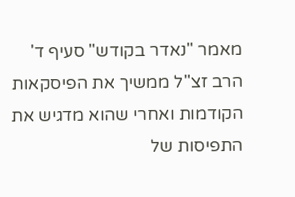מאמר "נאדר בקודש" סעיף ד'
הרב זצ"ל ממשיך את הפיסקאות הקודמות ואחרי שהוא מדגיש את התפיסות של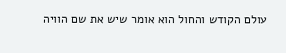עולם הקודש והחול הוא אומר שיש את שם הוויה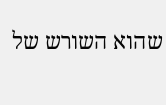שהוא השורש של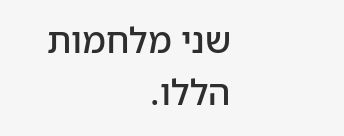שני מלחמות הללו.